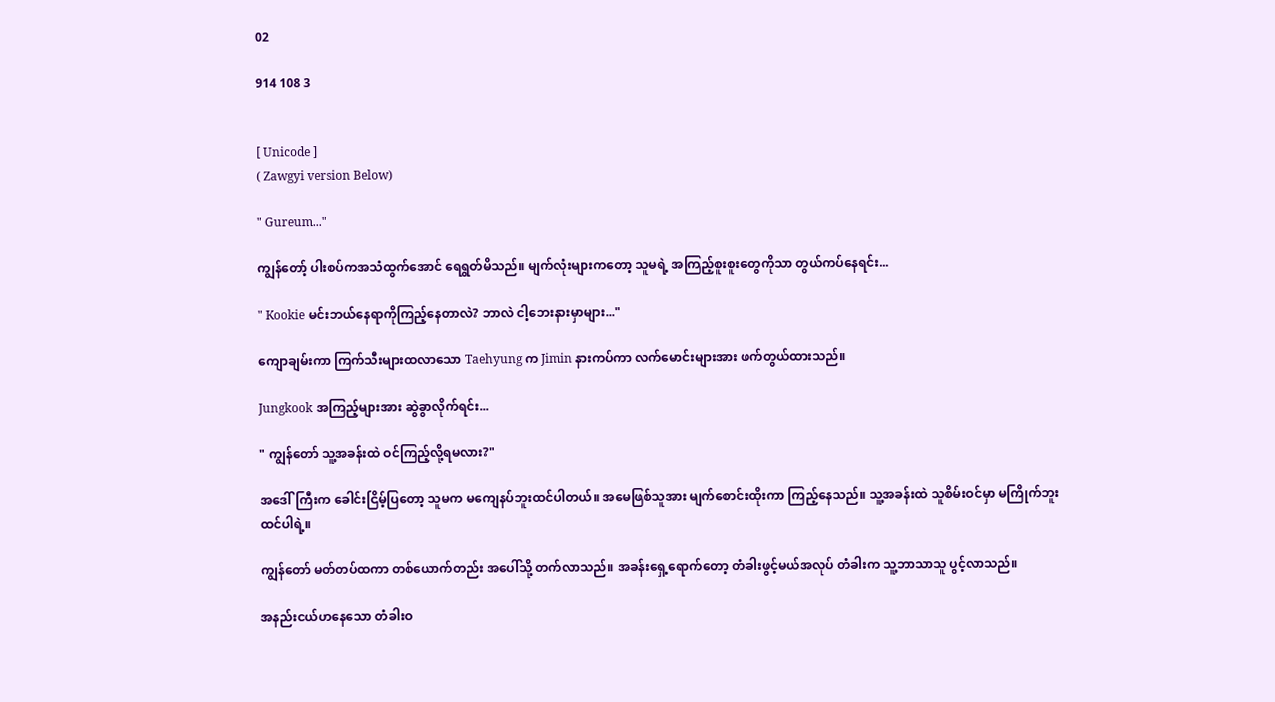02

914 108 3


[ Unicode ]
( Zawgyi version Below)

" Gureum..."

ကျွန်တော့် ပါးစပ်ကအသံထွက်အောင် ရေရွတ်မိသည်။ မျက်လုံးများကတော့ သူမရဲ့ အကြည့်စူးစူးတွေကိုသာ တွယ်ကပ်နေရင်း...

" Kookie မင်းဘယ်နေရာကိုကြည့်နေတာလဲ? ဘာလဲ ငါ့ဘေးနားမှာများ..."

ကျောချမ်းကာ ကြက်သီးများထလာသော Taehyung က Jimin နားကပ်ကာ လက်မောင်းများအား ဖက်တွယ်ထားသည်။

Jungkook အကြည့်များအား ဆွဲခွာလိုက်ရင်း...

" ကျွန်တော် သူ့အခန်းထဲ ဝင်ကြည့်လို့ရမလား?"

အဒေါ်ကြီးက ခေါင်းငြိမ့်ပြတော့ သူမက မကျေနပ်ဘူးထင်ပါတယ်။ အမေဖြစ်သူအား မျက်စောင်းထိုးကာ ကြည့်နေသည်။ သူ့အခန်းထဲ သူစိမ်းဝင်မှာ မကြိုက်ဘူးထင်ပါရဲ့။

ကျွန်တော် မတ်တပ်ထကာ တစ်ယောက်တည်း အပေါ်သို့ တက်လာသည်။ အခန်းရှေ့ရောက်တော့ တံခါးဖွင့်မယ်အလုပ် တံခါးက သူ့ဘာသာသူ ပွင့်လာသည်။

အနည်းငယ်ဟနေသော တံခါးဝ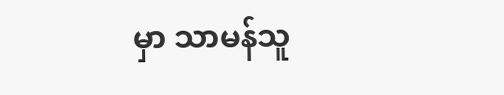မှာ သာမန်သူ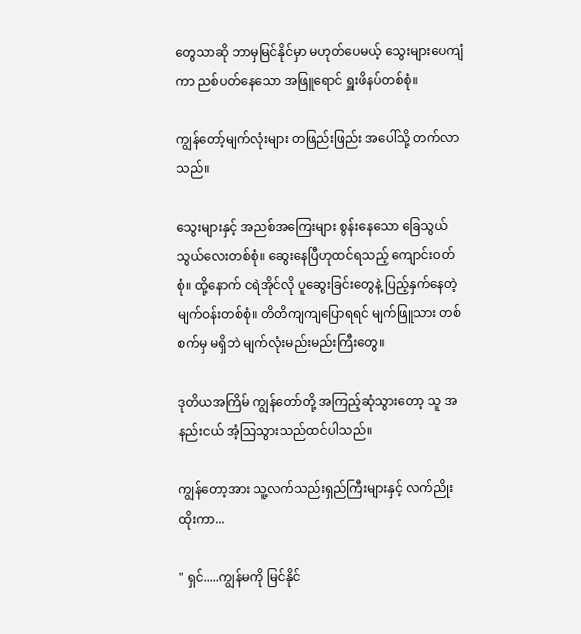တွေသာဆို ဘာမှမြင်နိုင်မှာ မဟုတ်ပေမယ့် သွေးများပေကျံကာ ညစ်ပတ်နေသော အဖြူရောင် ရှူးဖိနပ်တစ်စုံ။

ကျွန်တော့်မျက်လုံးများ တဖြည်းဖြည်း အပေါ်သို့ တက်လာသည်။

သွေးများနှင့် အညစ်အကြေးများ စွန်းနေသော ခြေသွယ်သွယ်လေးတစ်စုံ။ ဆွေးနေပြီဟုထင်ရသည့် ကျောင်းဝတ်စုံ။ ထို့နောက် ငရဲအိုင်လို ပူဆွေးခြင်းတွေနဲ့ ပြည့်နှက်နေတဲ့ မျက်ဝန်းတစ်စုံ။ တိတိကျကျပြောရရင် မျက်ဖြူသား တစ်စက်မှ မရှိဘဲ မျက်လုံးမည်းမည်းကြီးတွေ။

ဒုတိယအကြိမ် ကျွန်တော်တို့ အကြည့်ဆုံသွားတော့ သူ အနည်းငယ် အံ့သြသွားသည်ထင်ပါသည်။

ကျွန်တော့အား သူ့လက်သည်းရှည်ကြီးများနှင့် လက်ညိုးထိုးကာ...

" ရှင်.....ကျွန်မကို မြင်နိုင်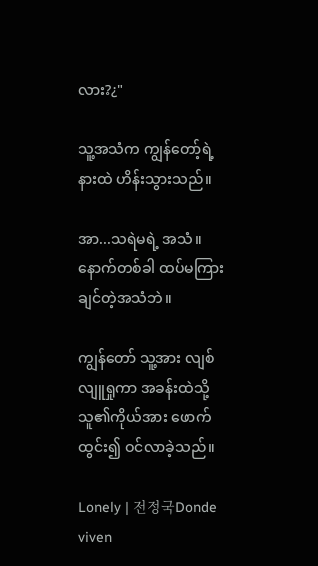လား?¿"

သူ့အသံက ကျွန်တော့်ရဲ့ နားထဲ ဟိန်းသွားသည်။

အာ...သရဲမရဲ့ အသံ။ နောက်တစ်ခါ ထပ်မကြားချင်တဲ့အသံဘဲ။

ကျွန်တော် သူ့အား လျစ်လျူရှုကာ အခန်းထဲသို့ သူ၏ကိုယ်အား ဖောက်ထွင်း၍ ဝင်လာခဲ့သည်။

Lonely | 전정국Donde viven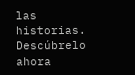las historias. Descúbrelo ahora